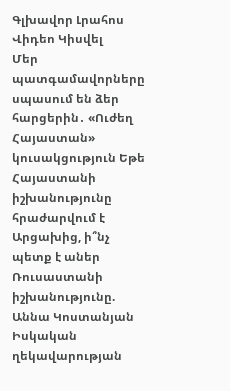Գլխավոր Լրահոս Վիդեո Կիսվել
Մեր պատգամավորները սպասում են ձեր հարցերին․ «Ուժեղ Հայաստան» կուսակցություն Եթե Հայաստանի իշխանությունը հրաժարվում է Արցախից, ի՞նչ պետք է աներ Ռուսաստանի իշխանությունը. Աննա Կոստանյան Իսկական ղեկավարության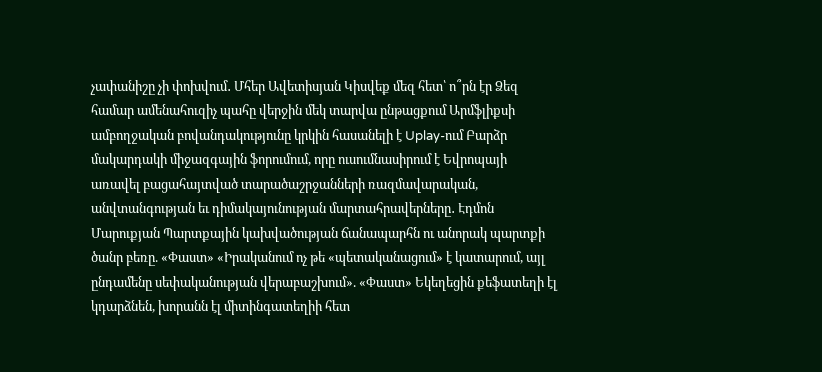չափանիշը չի փոխվում․ Մհեր Ավետիսյան Կիսվեք մեզ հետ՝ ո՞րն էր Ձեզ համար ամենահուզիչ պահը վերջին մեկ տարվա ընթացքում Արմֆլիքսի ամբողջական բովանդակությունը կրկին հասանելի է Uplay-ում Բարձր մակարդակի միջազգային ֆորումում, որը ուսումնասիրում է Եվրոպայի առավել բացահայտված տարածաշրջանների ռազմավարական, անվտանգության եւ դիմակայունության մարտահրավերները․ Էդմոն Մարուքյան Պարտքային կախվածության ճանապարհն ու անորակ պարտքի ծանր բեռը. «Փաստ» «Իրականում ոչ թե «պետականացում» է կատարում, այլ ընդամենը սեփականության վերաբաշխում». «Փաստ» Եկեղեցին քեֆատեղի էլ կդարձնեն, խորանն էլ միտինգատեղիի հետ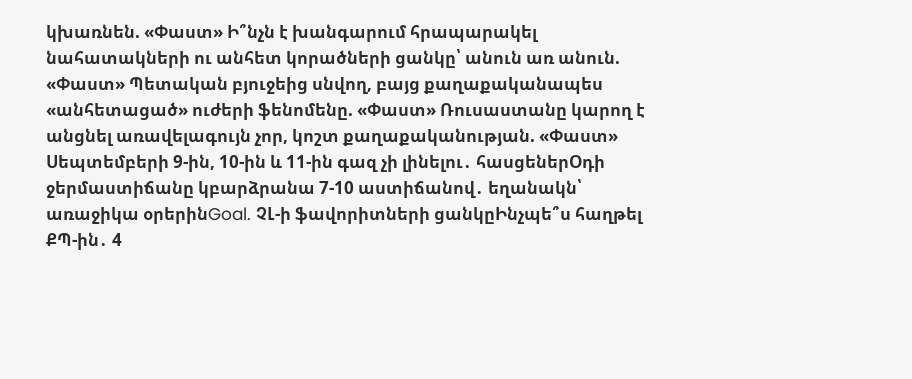կխառնեն. «Փաստ» Ի՞նչն է խանգարում հրապարակել նահատակների ու անհետ կորածների ցանկը՝ անուն առ անուն. «Փաստ» Պետական բյուջեից սնվող, բայց քաղաքականապես «անհետացած» ուժերի ֆենոմենը. «Փաստ» Ռուսաստանը կարող է անցնել առավելագույն չոր, կոշտ քաղաքականության. «Փաստ»
Սեպտեմբերի 9-ին, 10-ին և 11-ին գազ չի լինելու․ հասցեներՕդի ջերմաստիճանը կբարձրանա 7-10 աստիճանով․ եղանակն՝ առաջիկա օրերինGoal. ՉԼ-ի ֆավորիտների ցանկըԻնչպե՞ս հաղթել ՔՊ-ին․ 4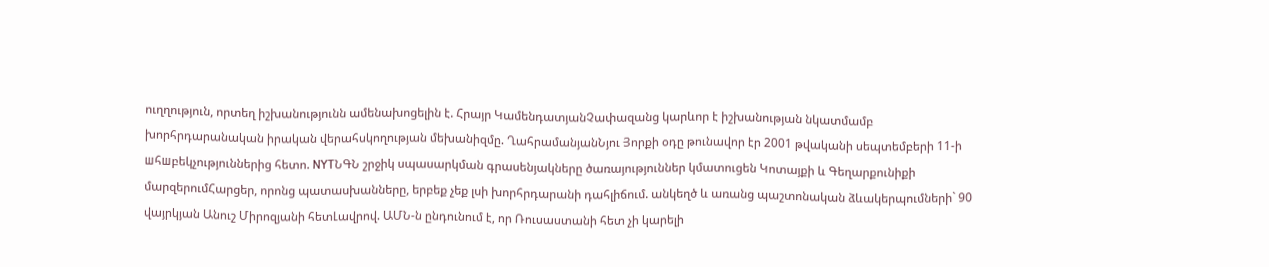ուղղություն, որտեղ իշխանությունն ամենախոցելին է. Հրայր ԿամենդատյանՉափազանց կարևոր է իշխանության նկատմամբ խորհրդարանական իրական վերահսկողության մեխանիզմը. ՂահրամանյանՆյու Յորքի օդը թունավոր էր 2001 թվականի սեպտեմբերի 11-ի шհшբեկչություններից հետո. NYTՆԳՆ շրջիկ սպասարկման գրասենյակները ծառայություններ կմատուցեն Կոտայքի և Գեղարքունիքի մարզերումՀարցեր, որոնց պատասխանները, երբեք չեք լսի խորհրդարանի դահլիճում. անկեղծ և առանց պաշտոնական ձևակերպումների` 90 վայրկյան Անուշ Միրոզյանի հետԼավրով. ԱՄՆ-ն ընդունում է, որ Ռուսաստանի հետ չի կարելի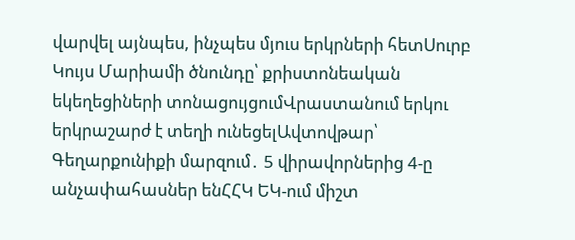վարվել այնպես, ինչպես մյուս երկրների հետՍուրբ Կույս Մարիամի ծնունդը՝ քրիստոնեական եկեղեցիների տոնացույցումՎրաստանում երկու երկրաշարժ է տեղի ունեցելԱվտովթար՝ Գեղարքունիքի մարզում․ 5 վիրավորներից 4-ը անչափահասներ ենՀՀԿ ԵԿ-ում միշտ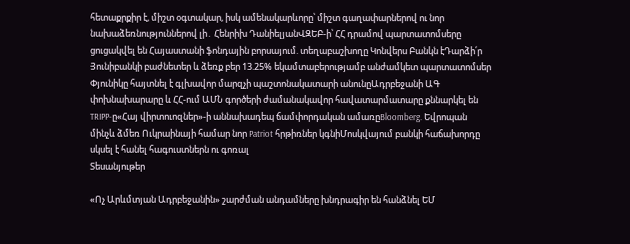հետաքրքիր է, միշտ օգտակար, իսկ ամենակարևորը՝ միշտ գաղափարներով ու նոր նախաձեռնություններով լի․ Հենրիխ ԴանիելյանՎԶԵԲ-ի՝ ՀՀ դրամով պարտատոմսերը ցուցակվել են Հայաստանի ֆոնդային բորսայում. տեղաբաշխողը Կոնվերս Բանկն էԴարձի՛ր Յունիբանկի բաժնետեր և ձեռք բեր 13.25% եկամտաբերությամբ անժամկետ պարտատոմսեր Փյունիկը հայտնել է գլխավոր մարզչի պաշտոնակատարի անունըԱդրբեջանի ԱԳ փոխնախարարը և ՀՀ-ում ԱՄՆ գործերի ժամանակավոր հավատարմատարը քննարկել են TRIPP-ը«Հայ վիրտուոզներ»-ի աննախադեպ ճամփորդական ամառըBloomberg. Եվրոպան մինչև ձմեռ Ուկրաինայի համար նոր Patriot հրթիռներ կգնիՄոսկվայում բանկի հաճախորդը սկսել է հանել հագուստներն ու գոռալ
Տեսանյութեր

«Ոչ Արևմտյան Ադրբեջանին» շարժման անդամները խնդրագիր են հանձնել ԵՄ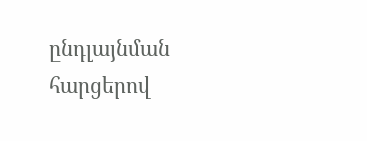ընդլայնման հարցերով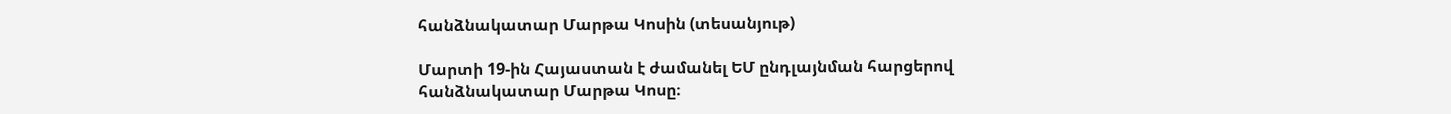հանձնակատար Մարթա Կոսին (տեսանյութ)

Մարտի 19-ին Հայաստան է ժամանել ԵՄ ընդլայնման հարցերով հանձնակատար Մարթա Կոսը։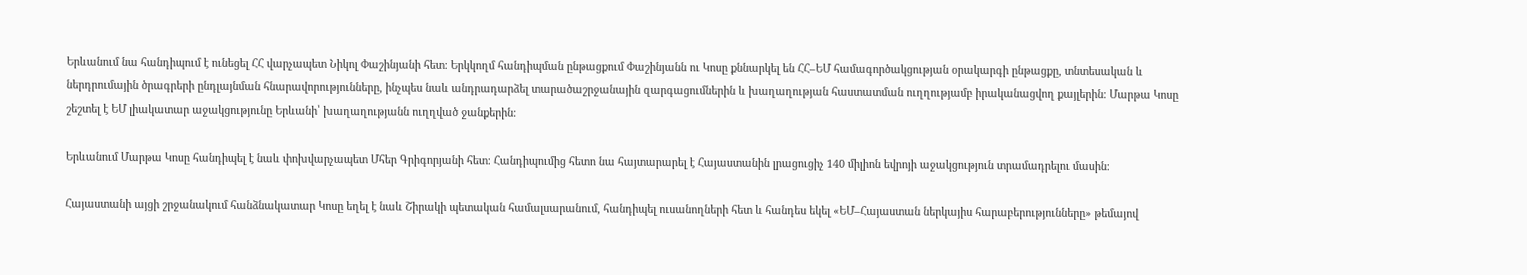Երևանում նա հանդիպում է ունեցել ՀՀ վարչապետ Նիկոլ Փաշինյանի հետ։ Երկկողմ հանդիպման ընթացքում Փաշինյանն ու Կոսը քննարկել են ՀՀ–ԵՄ համագործակցության օրակարգի ընթացքը, տնտեսական և ներդրումային ծրագրերի ընդլայնման հնարավորությունները, ինչպես նաև անդրադարձել տարածաշրջանային զարգացումներին և խաղաղության հաստատման ուղղությամբ իրականացվող քայլերին։ Մարթա Կոսը շեշտել է ԵՄ լիակատար աջակցությունը Երևանի՝ խաղաղությանն ուղղված ջանքերին։

Երևանում Մարթա Կոսը հանդիպել է նաև փոխվարչապետ Մհեր Գրիգորյանի հետ։ Հանդիպումից հետո նա հայտարարել է Հայաստանին լրացուցիչ 140 միլիոն եվրոյի աջակցություն տրամադրելու մասին։

Հայաստանի այցի շրջանակում հանձնակատար Կոսը եղել է նաև Շիրակի պետական համալսարանում, հանդիպել ուսանողների հետ և հանդես եկել «ԵՄ–Հայաստան ներկայիս հարաբերությունները» թեմայով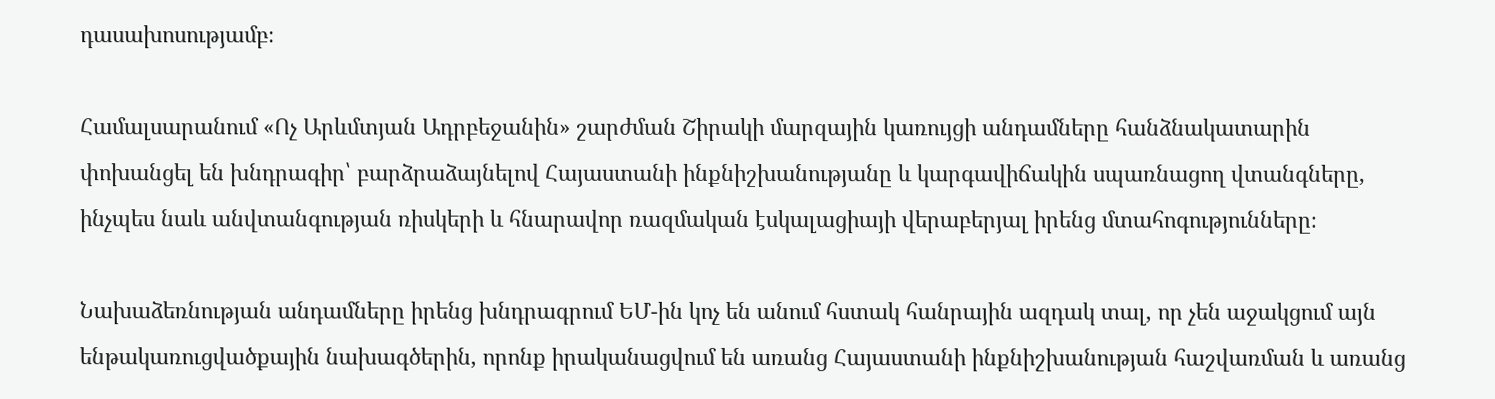դասախոսությամբ։

Համալսարանում «Ոչ Արևմտյան Ադրբեջանին» շարժման Շիրակի մարզային կառույցի անդամները հանձնակատարին փոխանցել են խնդրագիր՝ բարձրաձայնելով Հայաստանի ինքնիշխանությանը և կարգավիճակին սպառնացող վտանգները, ինչպես նաև անվտանգության ռիսկերի և հնարավոր ռազմական էսկալացիայի վերաբերյալ իրենց մտահոգությունները։

Նախաձեռնության անդամները իրենց խնդրագրում ԵՄ-ին կոչ են անում հստակ հանրային ազդակ տալ, որ չեն աջակցում այն ենթակառուցվածքային նախագծերին, որոնք իրականացվում են առանց Հայաստանի ինքնիշխանության հաշվառման և առանց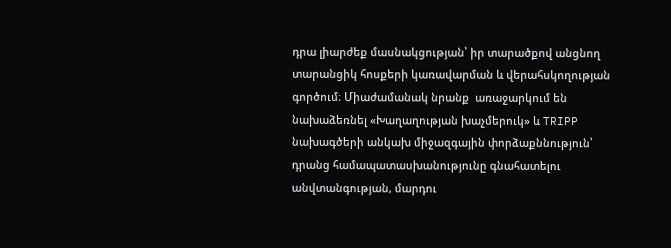դրա լիարժեք մասնակցության՝ իր տարածքով անցնող տարանցիկ հոսքերի կառավարման և վերահսկողության գործում։ Միաժամանակ նրանք  առաջարկում են նախաձեռնել «Խաղաղության խաչմերուկ» և TRIPP նախագծերի անկախ միջազգային փորձաքննություն՝ դրանց համապատասխանությունը գնահատելու անվտանգության, մարդու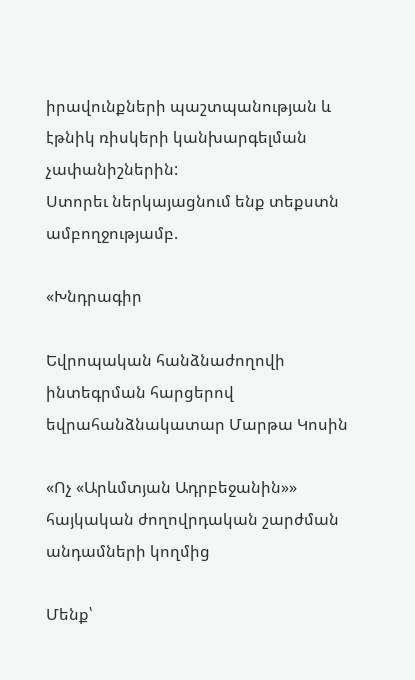իրավունքների պաշտպանության և էթնիկ ռիսկերի կանխարգելման չափանիշներին:
Ստորեւ ներկայացնում ենք տեքստն ամբողջությամբ.

«Խնդրագիր

Եվրոպական հանձնաժողովի ինտեգրման հարցերով եվրահանձնակատար Մարթա Կոսին

«Ոչ «Արևմտյան Ադրբեջանին»» հայկական ժողովրդական շարժման անդամների կողմից

Մենք՝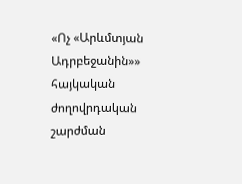«Ոչ «Արևմտյան Ադրբեջանին»» հայկական ժողովրդական շարժման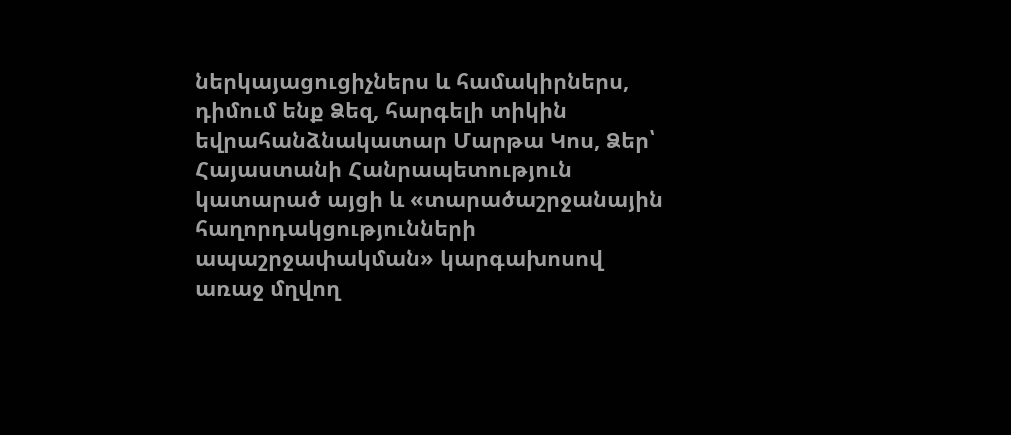ներկայացուցիչներս և համակիրներս, դիմում ենք Ձեզ, հարգելի տիկին եվրահանձնակատար Մարթա Կոս, Ձեր՝ Հայաստանի Հանրապետություն կատարած այցի և «տարածաշրջանային հաղորդակցությունների ապաշրջափակման» կարգախոսով առաջ մղվող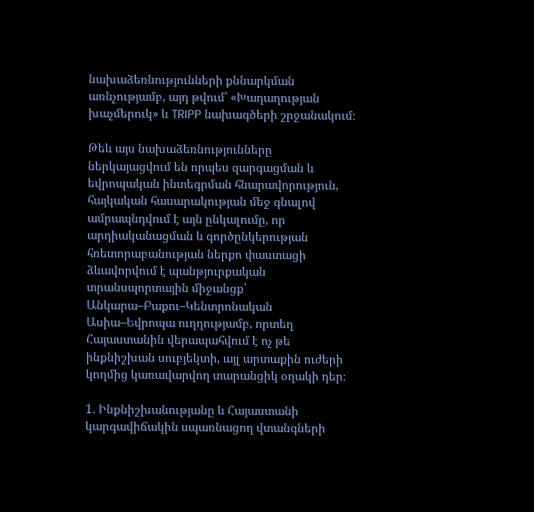նախաձեռնությունների քննարկման առնչությամբ, այդ թվում՝ «Խաղաղության խաչմերուկ» և TRIPP նախագծերի շրջանակում։

Թեև այս նախաձեռնությունները ներկայացվում են որպես զարգացման և եվրոպական ինտեգրման հնարավորություն, հայկական հասարակության մեջ գնալով ամրապնդվում է այն ընկալումը, որ արդիականացման և գործընկերության հռետորաբանության ներքո փաստացի ձևավորվում է պանթյուրքական տրանսպորտային միջանցք՝ Անկարա–Բաքու–Կենտրոնական Ասիա–Եվրոպա ուղղությամբ, որտեղ Հայաստանին վերապահվում է ոչ թե ինքնիշխան սուբյեկտի, այլ արտաքին ուժերի կողմից կառավարվող տարանցիկ օղակի դեր։

1. Ինքնիշխանությանը և Հայաստանի կարգավիճակին սպառնացող վտանգների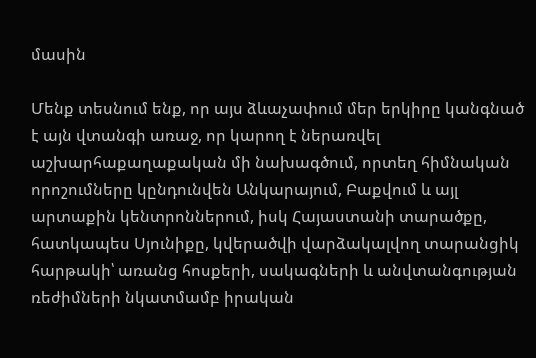մասին

Մենք տեսնում ենք, որ այս ձևաչափում մեր երկիրը կանգնած է այն վտանգի առաջ, որ կարող է ներառվել աշխարհաքաղաքական մի նախագծում, որտեղ հիմնական որոշումները կընդունվեն Անկարայում, Բաքվում և այլ արտաքին կենտրոններում, իսկ Հայաստանի տարածքը, հատկապես Սյունիքը, կվերածվի վարձակալվող տարանցիկ հարթակի՝ առանց հոսքերի, սակագների և անվտանգության ռեժիմների նկատմամբ իրական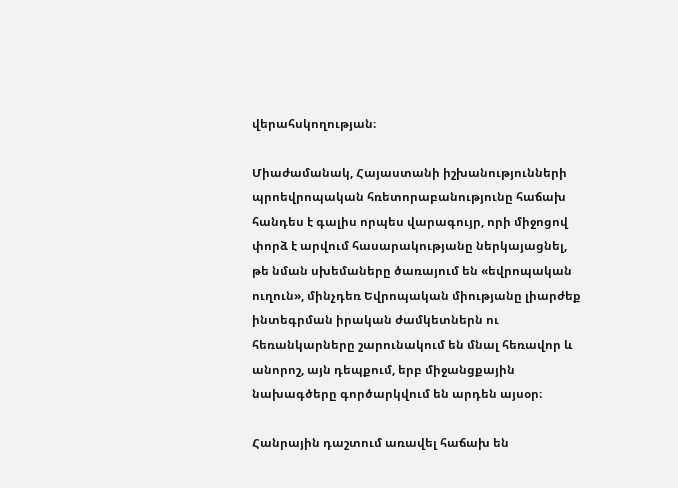վերահսկողության։

Միաժամանակ, Հայաստանի իշխանությունների պրոեվրոպական հռետորաբանությունը հաճախ հանդես է գալիս որպես վարագույր, որի միջոցով փորձ է արվում հասարակությանը ներկայացնել, թե նման սխեմաները ծառայում են «եվրոպական ուղուն», մինչդեռ Եվրոպական միությանը լիարժեք ինտեգրման իրական ժամկետներն ու հեռանկարները շարունակում են մնալ հեռավոր և անորոշ, այն դեպքում, երբ միջանցքային նախագծերը գործարկվում են արդեն այսօր։

Հանրային դաշտում առավել հաճախ են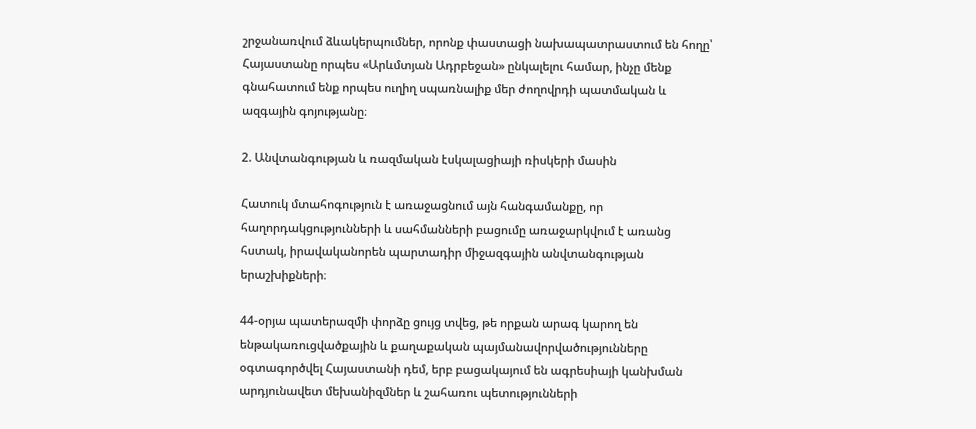շրջանառվում ձևակերպումներ, որոնք փաստացի նախապատրաստում են հողը՝ Հայաստանը որպես «Արևմտյան Ադրբեջան» ընկալելու համար, ինչը մենք գնահատում ենք որպես ուղիղ սպառնալիք մեր ժողովրդի պատմական և ազգային գոյությանը։

2. Անվտանգության և ռազմական էսկալացիայի ռիսկերի մասին

Հատուկ մտահոգություն է առաջացնում այն հանգամանքը, որ հաղորդակցությունների և սահմանների բացումը առաջարկվում է առանց հստակ, իրավականորեն պարտադիր միջազգային անվտանգության երաշխիքների։

44-օրյա պատերազմի փորձը ցույց տվեց, թե որքան արագ կարող են ենթակառուցվածքային և քաղաքական պայմանավորվածությունները օգտագործվել Հայաստանի դեմ, երբ բացակայում են ագրեսիայի կանխման արդյունավետ մեխանիզմներ և շահառու պետությունների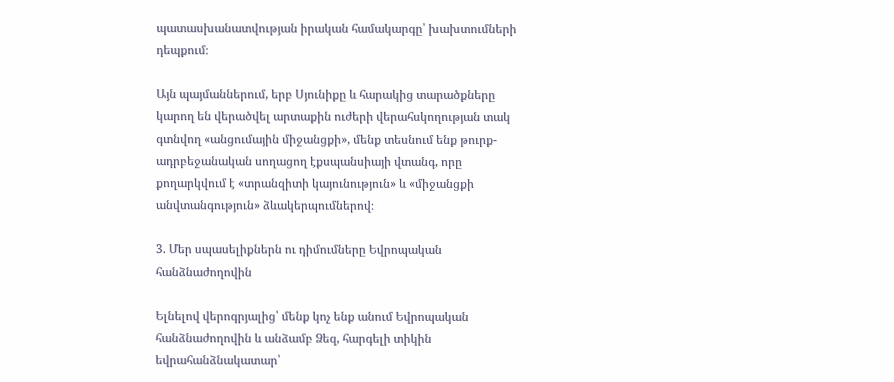պատասխանատվության իրական համակարգը՝ խախտումների դեպքում։

Այն պայմաններում, երբ Սյունիքը և հարակից տարածքները կարող են վերածվել արտաքին ուժերի վերահսկողության տակ գտնվող «անցումային միջանցքի», մենք տեսնում ենք թուրք-ադրբեջանական սողացող էքսպանսիայի վտանգ, որը քողարկվում է «տրանզիտի կայունություն» և «միջանցքի անվտանգություն» ձևակերպումներով։

3. Մեր սպասելիքներն ու դիմումները Եվրոպական հանձնաժողովին

Ելնելով վերոգրյալից՝ մենք կոչ ենք անում Եվրոպական հանձնաժողովին և անձամբ Ձեզ, հարգելի տիկին եվրահանձնակատար՝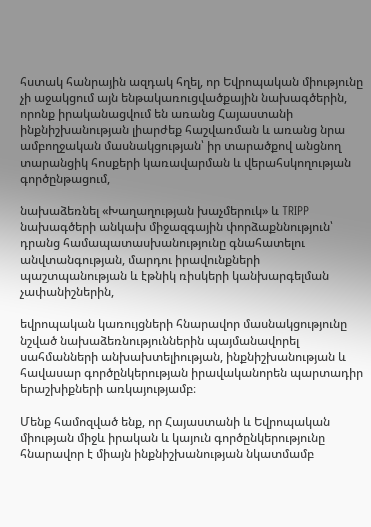հստակ հանրային ազդակ հղել, որ Եվրոպական միությունը չի աջակցում այն ենթակառուցվածքային նախագծերին, որոնք իրականացվում են առանց Հայաստանի ինքնիշխանության լիարժեք հաշվառման և առանց նրա ամբողջական մասնակցության՝ իր տարածքով անցնող տարանցիկ հոսքերի կառավարման և վերահսկողության գործընթացում,

նախաձեռնել «Խաղաղության խաչմերուկ» և TRIPP նախագծերի անկախ միջազգային փորձաքննություն՝ դրանց համապատասխանությունը գնահատելու անվտանգության, մարդու իրավունքների պաշտպանության և էթնիկ ռիսկերի կանխարգելման չափանիշներին,

եվրոպական կառույցների հնարավոր մասնակցությունը նշված նախաձեռնություններին պայմանավորել սահմանների անխախտելիության, ինքնիշխանության և հավասար գործընկերության իրավականորեն պարտադիր երաշխիքների առկայությամբ։

Մենք համոզված ենք, որ Հայաստանի և Եվրոպական միության միջև իրական և կայուն գործընկերությունը հնարավոր է միայն ինքնիշխանության նկատմամբ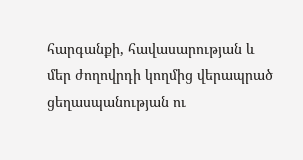հարգանքի, հավասարության և մեր ժողովրդի կողմից վերապրած ցեղասպանության ու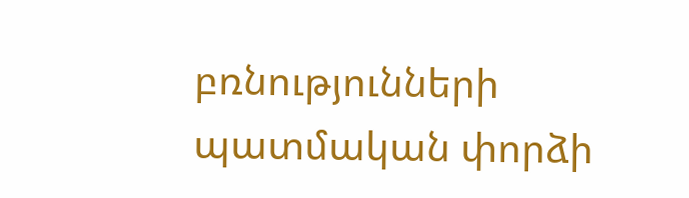բռնությունների պատմական փորձի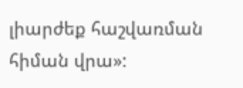լիարժեք հաշվառման հիման վրա»: